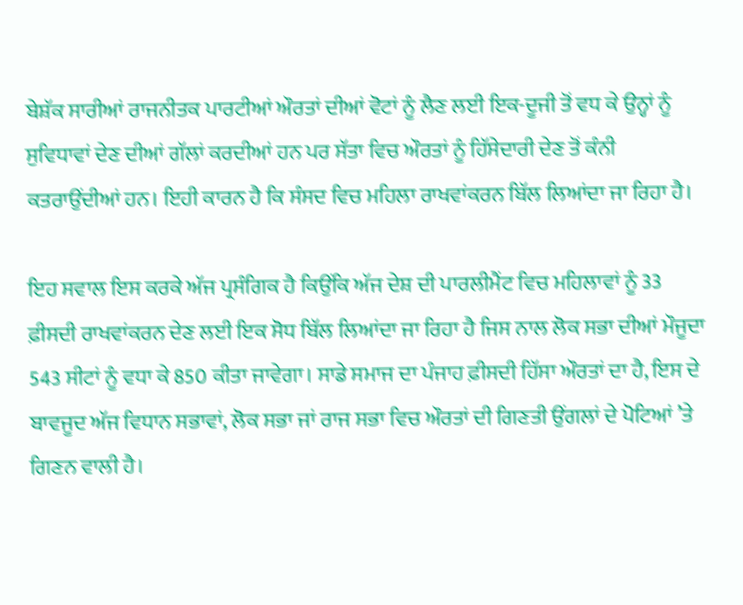ਬੇਸ਼ੱਕ ਸਾਰੀਆਂ ਰਾਜਨੀਤਕ ਪਾਰਟੀਆਂ ਔਰਤਾਂ ਦੀਆਂ ਵੋਟਾਂ ਨੂੰ ਲੈਣ ਲਈ ਇਕ-ਦੂਜੀ ਤੋਂ ਵਧ ਕੇ ਉਨ੍ਹਾਂ ਨੂੰ ਸੁਵਿਧਾਵਾਂ ਦੇਣ ਦੀਆਂ ਗੱਲਾਂ ਕਰਦੀਆਂ ਹਨ ਪਰ ਸੱਤਾ ਵਿਚ ਔਰਤਾਂ ਨੂੰ ਹਿੱਸੇਦਾਰੀ ਦੇਣ ਤੋਂ ਕੰਨੀ ਕਤਰਾਉਂਦੀਆਂ ਹਨ। ਇਹੀ ਕਾਰਨ ਹੈ ਕਿ ਸੰਸਦ ਵਿਚ ਮਹਿਲਾ ਰਾਖਵਾਂਕਰਨ ਬਿੱਲ ਲਿਆਂਦਾ ਜਾ ਰਿਹਾ ਹੈ।

ਇਹ ਸਵਾਲ ਇਸ ਕਰਕੇ ਅੱਜ ਪ੍ਰਸੰਗਿਕ ਹੈ ਕਿਉਂਕਿ ਅੱਜ ਦੇਸ਼ ਦੀ ਪਾਰਲੀਮੈਂਟ ਵਿਚ ਮਹਿਲਾਵਾਂ ਨੂੰ 33 ਫ਼ੀਸਦੀ ਰਾਖਵਾਂਕਰਨ ਦੇਣ ਲਈ ਇਕ ਸੋਧ ਬਿੱਲ ਲਿਆਂਦਾ ਜਾ ਰਿਹਾ ਹੈ ਜਿਸ ਨਾਲ ਲੋਕ ਸਭਾ ਦੀਆਂ ਮੌਜੂਦਾ 543 ਸੀਟਾਂ ਨੂੰ ਵਧਾ ਕੇ 850 ਕੀਤਾ ਜਾਵੇਗਾ। ਸਾਡੇ ਸਮਾਜ ਦਾ ਪੰਜਾਹ ਫ਼ੀਸਦੀ ਹਿੱਸਾ ਔਰਤਾਂ ਦਾ ਹੈ, ਇਸ ਦੇ ਬਾਵਜੂਦ ਅੱਜ ਵਿਧਾਨ ਸਭਾਵਾਂ, ਲੋਕ ਸਭਾ ਜਾਂ ਰਾਜ ਸਭਾ ਵਿਚ ਔਰਤਾਂ ਦੀ ਗਿਣਤੀ ਉਂਗਲਾਂ ਦੇ ਪੋਟਿਆਂ ’ਤੇ ਗਿਣਨ ਵਾਲੀ ਹੈ।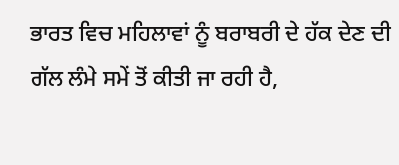ਭਾਰਤ ਵਿਚ ਮਹਿਲਾਵਾਂ ਨੂੰ ਬਰਾਬਰੀ ਦੇ ਹੱਕ ਦੇਣ ਦੀ ਗੱਲ ਲੰਮੇ ਸਮੇਂ ਤੋਂ ਕੀਤੀ ਜਾ ਰਹੀ ਹੈ,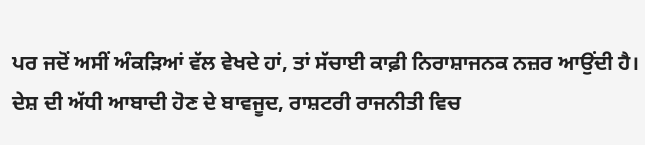ਪਰ ਜਦੋਂ ਅਸੀਂ ਅੰਕੜਿਆਂ ਵੱਲ ਵੇਖਦੇ ਹਾਂ, ਤਾਂ ਸੱਚਾਈ ਕਾਫ਼ੀ ਨਿਰਾਸ਼ਾਜਨਕ ਨਜ਼ਰ ਆਉਂਦੀ ਹੈ। ਦੇਸ਼ ਦੀ ਅੱਧੀ ਆਬਾਦੀ ਹੋਣ ਦੇ ਬਾਵਜੂਦ, ਰਾਸ਼ਟਰੀ ਰਾਜਨੀਤੀ ਵਿਚ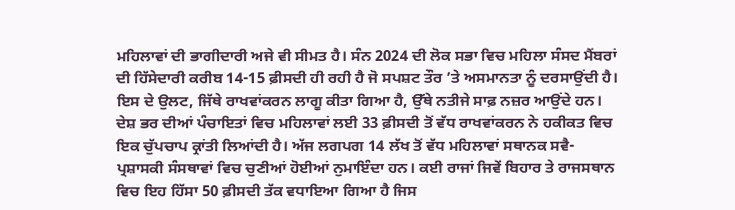ਮਹਿਲਾਵਾਂ ਦੀ ਭਾਗੀਦਾਰੀ ਅਜੇ ਵੀ ਸੀਮਤ ਹੈ। ਸੰਨ 2024 ਦੀ ਲੋਕ ਸਭਾ ਵਿਚ ਮਹਿਲਾ ਸੰਸਦ ਮੈਂਬਰਾਂ ਦੀ ਹਿੱਸੇਦਾਰੀ ਕਰੀਬ 14-15 ਫ਼ੀਸਦੀ ਹੀ ਰਹੀ ਹੈ ਜੋ ਸਪਸ਼ਟ ਤੌਰ ’ਤੇ ਅਸਮਾਨਤਾ ਨੂੰ ਦਰਸਾਉਂਦੀ ਹੈ। ਇਸ ਦੇ ਉਲਟ, ਜਿੱਥੇ ਰਾਖਵਾਂਕਰਨ ਲਾਗੂ ਕੀਤਾ ਗਿਆ ਹੈ, ਉੱਥੇ ਨਤੀਜੇ ਸਾਫ਼ ਨਜ਼ਰ ਆਉਂਦੇ ਹਨ। ਦੇਸ਼ ਭਰ ਦੀਆਂ ਪੰਚਾਇਤਾਂ ਵਿਚ ਮਹਿਲਾਵਾਂ ਲਈ 33 ਫ਼ੀਸਦੀ ਤੋਂ ਵੱਧ ਰਾਖਵਾਂਕਰਨ ਨੇ ਹਕੀਕਤ ਵਿਚ ਇਕ ਚੁੱਪਚਾਪ ਕ੍ਰਾਂਤੀ ਲਿਆਂਦੀ ਹੈ। ਅੱਜ ਲਗਪਗ 14 ਲੱਖ ਤੋਂ ਵੱਧ ਮਹਿਲਾਵਾਂ ਸਥਾਨਕ ਸਵੈ-ਪ੍ਰਸ਼ਾਸਕੀ ਸੰਸਥਾਵਾਂ ਵਿਚ ਚੁਣੀਆਂ ਹੋਈਆਂ ਨੁਮਾਇੰਦਾ ਹਨ। ਕਈ ਰਾਜਾਂ ਜਿਵੇਂ ਬਿਹਾਰ ਤੇ ਰਾਜਸਥਾਨ ਵਿਚ ਇਹ ਹਿੱਸਾ 50 ਫ਼ੀਸਦੀ ਤੱਕ ਵਧਾਇਆ ਗਿਆ ਹੈ ਜਿਸ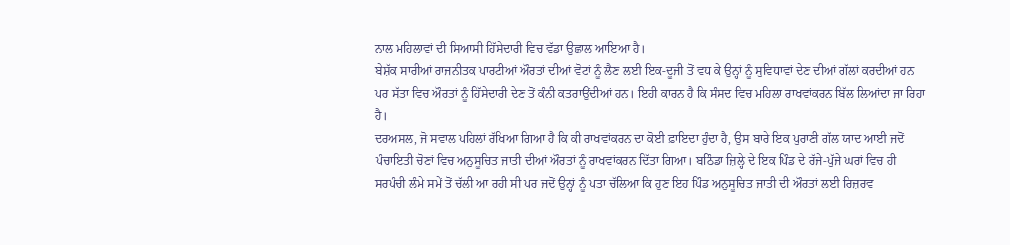ਨਾਲ ਮਹਿਲਾਵਾਂ ਦੀ ਸਿਆਸੀ ਹਿੱਸੇਦਾਰੀ ਵਿਚ ਵੱਡਾ ਉਛਾਲ ਆਇਆ ਹੈ।
ਬੇਸ਼ੱਕ ਸਾਰੀਆਂ ਰਾਜਨੀਤਕ ਪਾਰਟੀਆਂ ਔਰਤਾਂ ਦੀਆਂ ਵੋਟਾਂ ਨੂੰ ਲੈਣ ਲਈ ਇਕ-ਦੂਜੀ ਤੋਂ ਵਧ ਕੇ ਉਨ੍ਹਾਂ ਨੂੰ ਸੁਵਿਧਾਵਾਂ ਦੇਣ ਦੀਆਂ ਗੱਲਾਂ ਕਰਦੀਆਂ ਹਨ ਪਰ ਸੱਤਾ ਵਿਚ ਔਰਤਾਂ ਨੂੰ ਹਿੱਸੇਦਾਰੀ ਦੇਣ ਤੋਂ ਕੰਨੀ ਕਤਰਾਉਂਦੀਆਂ ਹਨ। ਇਹੀ ਕਾਰਨ ਹੈ ਕਿ ਸੰਸਦ ਵਿਚ ਮਹਿਲਾ ਰਾਖਵਾਂਕਰਨ ਬਿੱਲ ਲਿਆਂਦਾ ਜਾ ਰਿਹਾ ਹੈ।
ਦਰਅਸਲ, ਜੋ ਸਵਾਲ ਪਹਿਲਾਂ ਰੱਖਿਆ ਗਿਆ ਹੈ ਕਿ ਕੀ ਰਾਖਵਾਂਕਰਨ ਦਾ ਕੋਈ ਫ਼ਾਇਦਾ ਹੁੰਦਾ ਹੈ, ਉਸ ਬਾਰੇ ਇਕ ਪੁਰਾਣੀ ਗੱਲ ਯਾਦ ਆਈ ਜਦੋਂ ਪੰਚਾਇਤੀ ਚੋਣਾਂ ਵਿਚ ਅਨੁਸੂਚਿਤ ਜਾਤੀ ਦੀਆਂ ਔਰਤਾਂ ਨੂੰ ਰਾਖਵਾਂਕਰਨ ਦਿੱਤਾ ਗਿਆ। ਬਠਿੰਡਾ ਜ਼ਿਲ੍ਹੇ ਦੇ ਇਕ ਪਿੰਡ ਦੇ ਰੱਜੇ-ਪੁੱਜੇ ਘਰਾਂ ਵਿਚ ਹੀ ਸਰਪੰਚੀ ਲੰਮੇ ਸਮੇਂ ਤੋਂ ਚੱਲੀ ਆ ਰਹੀ ਸੀ ਪਰ ਜਦੋਂ ਉਨ੍ਹਾਂ ਨੂੰ ਪਤਾ ਚੱਲਿਆ ਕਿ ਹੁਣ ਇਹ ਪਿੰਡ ਅਨੁਸੂਚਿਤ ਜਾਤੀ ਦੀ ਔਰਤਾਂ ਲਈ ਰਿਜ਼ਰਵ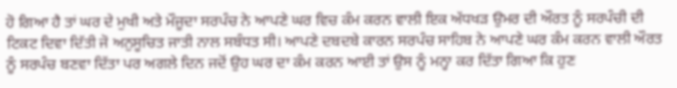ਹੋ ਗਿਆ ਹੈ ਤਾਂ ਘਰ ਦੇ ਮੁਖੀ ਅਤੇ ਮੌਜੂਦਾ ਸਰਪੰਚ ਨੇ ਆਪਣੇ ਘਰ ਵਿਚ ਕੰਮ ਕਰਨ ਵਾਲੀ ਇਕ ਅੱਧਖੜ ਉਮਰ ਦੀ ਔਰਤ ਨੂੰ ਸਰਪੰਚੀ ਦੀ ਟਿਕਟ ਦਿਵਾ ਦਿੱਤੀ ਜੋ ਅਨੁਸੂਚਿਤ ਜਾਤੀ ਨਾਲ ਸਬੰਧਤ ਸੀ। ਆਪਣੇ ਦਬਦਬੇ ਕਾਰਨ ਸਰਪੰਚ ਸਾਹਿਬ ਨੇ ਆਪਣੇ ਘਰ ਕੰਮ ਕਰਨ ਵਾਲੀ ਔਰਤ ਨੂੰ ਸਰਪੰਚ ਬਣਵਾ ਦਿੱਤਾ ਪਰ ਅਗਲੇ ਦਿਨ ਜਦੋਂ ਉਹ ਘਰ ਦਾ ਕੰਮ ਕਰਨ ਆਈ ਤਾਂ ਉਸ ਨੂੰ ਮਨ੍ਹਾ ਕਰ ਦਿੱਤਾ ਗਿਆ ਕਿ ਹੁਣ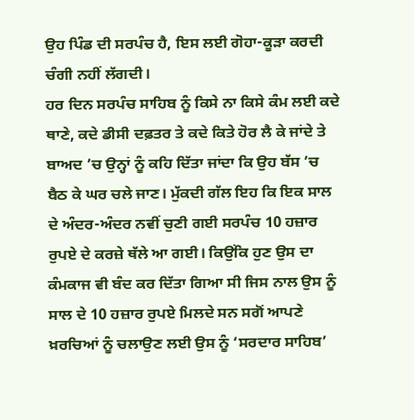ਉਹ ਪਿੰਡ ਦੀ ਸਰਪੰਚ ਹੈ, ਇਸ ਲਈ ਗੋਹਾ-ਕੂੜਾ ਕਰਦੀ ਚੰਗੀ ਨਹੀਂ ਲੱਗਦੀ।
ਹਰ ਦਿਨ ਸਰਪੰਚ ਸਾਹਿਬ ਨੂੰ ਕਿਸੇ ਨਾ ਕਿਸੇ ਕੰਮ ਲਈ ਕਦੇ ਥਾਣੇ, ਕਦੇ ਡੀਸੀ ਦਫ਼ਤਰ ਤੇ ਕਦੇ ਕਿਤੇ ਹੋਰ ਲੈ ਕੇ ਜਾਂਦੇ ਤੇ ਬਾਅਦ ’ਚ ਉਨ੍ਹਾਂ ਨੂੰ ਕਹਿ ਦਿੱਤਾ ਜਾਂਦਾ ਕਿ ਉਹ ਬੱਸ ’ਚ ਬੈਠ ਕੇ ਘਰ ਚਲੇ ਜਾਣ। ਮੁੱਕਦੀ ਗੱਲ ਇਹ ਕਿ ਇਕ ਸਾਲ ਦੇ ਅੰਦਰ-ਅੰਦਰ ਨਵੀਂ ਚੁਣੀ ਗਈ ਸਰਪੰਚ 10 ਹਜ਼ਾਰ ਰੁਪਏ ਦੇ ਕਰਜ਼ੇ ਥੱਲੇ ਆ ਗਈ। ਕਿਉਂਕਿ ਹੁਣ ਉਸ ਦਾ ਕੰਮਕਾਜ ਵੀ ਬੰਦ ਕਰ ਦਿੱਤਾ ਗਿਆ ਸੀ ਜਿਸ ਨਾਲ ਉਸ ਨੂੰ ਸਾਲ ਦੇ 10 ਹਜ਼ਾਰ ਰੁਪਏ ਮਿਲਦੇ ਸਨ ਸਗੋਂ ਆਪਣੇ ਖ਼ਰਚਿਆਂ ਨੂੰ ਚਲਾਉਣ ਲਈ ਉਸ ਨੂੰ ‘ਸਰਦਾਰ ਸਾਹਿਬ’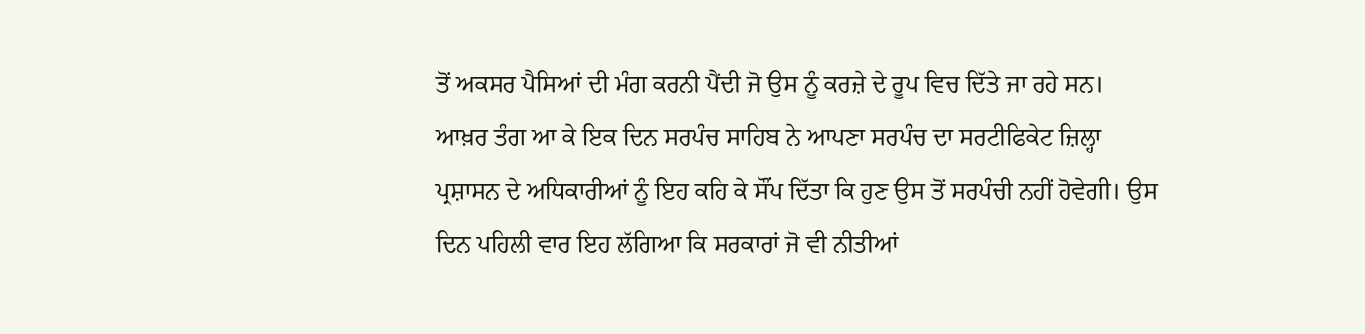ਤੋਂ ਅਕਸਰ ਪੈਸਿਆਂ ਦੀ ਮੰਗ ਕਰਨੀ ਪੈਂਦੀ ਜੋ ਉਸ ਨੂੰ ਕਰਜ਼ੇ ਦੇ ਰੂਪ ਵਿਚ ਦਿੱਤੇ ਜਾ ਰਹੇ ਸਨ। ਆਖ਼ਰ ਤੰਗ ਆ ਕੇ ਇਕ ਦਿਨ ਸਰਪੰਚ ਸਾਹਿਬ ਨੇ ਆਪਣਾ ਸਰਪੰਚ ਦਾ ਸਰਟੀਫਿਕੇਟ ਜ਼ਿਲ੍ਹਾ ਪ੍ਰਸ਼ਾਸਨ ਦੇ ਅਧਿਕਾਰੀਆਂ ਨੂੰ ਇਹ ਕਹਿ ਕੇ ਸੌਂਪ ਦਿੱਤਾ ਕਿ ਹੁਣ ਉਸ ਤੋਂ ਸਰਪੰਚੀ ਨਹੀਂ ਹੋਵੇਗੀ। ਉਸ ਦਿਨ ਪਹਿਲੀ ਵਾਰ ਇਹ ਲੱਗਿਆ ਕਿ ਸਰਕਾਰਾਂ ਜੋ ਵੀ ਨੀਤੀਆਂ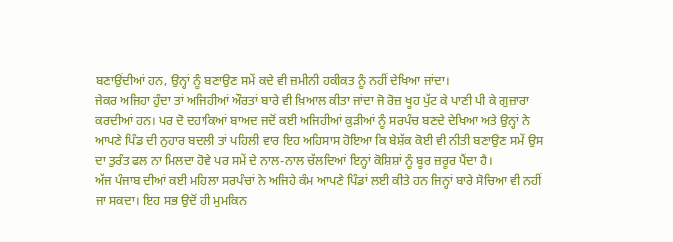ਬਣਾਉਂਦੀਆਂ ਹਨ, ਉਨ੍ਹਾਂ ਨੂੰ ਬਣਾਉਣ ਸਮੇਂ ਕਦੇ ਵੀ ਜ਼ਮੀਨੀ ਹਕੀਕਤ ਨੂੰ ਨਹੀਂ ਦੇਖਿਆ ਜਾਂਦਾ।
ਜੇਕਰ ਅਜਿਹਾ ਹੁੰਦਾ ਤਾਂ ਅਜਿਹੀਆਂ ਔਰਤਾਂ ਬਾਰੇ ਵੀ ਖ਼ਿਆਲ ਕੀਤਾ ਜਾਂਦਾ ਜੋ ਰੋਜ਼ ਖੂਹ ਪੁੱਟ ਕੇ ਪਾਣੀ ਪੀ ਕੇ ਗੁਜ਼ਾਰਾ ਕਰਦੀਆਂ ਹਨ। ਪਰ ਦੋ ਦਹਾਕਿਆਂ ਬਾਅਦ ਜਦੋਂ ਕਈ ਅਜਿਹੀਆਂ ਕੁੜੀਆਂ ਨੂੰ ਸਰਪੰਚ ਬਣਦੇ ਦੇਖਿਆ ਅਤੇ ਉਨ੍ਹਾਂ ਨੇ ਆਪਣੇ ਪਿੰਡ ਦੀ ਨੁਹਾਰ ਬਦਲੀ ਤਾਂ ਪਹਿਲੀ ਵਾਰ ਇਹ ਅਹਿਸਾਸ ਹੋਇਆ ਕਿ ਬੇਸ਼ੱਕ ਕੋਈ ਵੀ ਨੀਤੀ ਬਣਾਉਣ ਸਮੇਂ ਉਸ ਦਾ ਤੁਰੰਤ ਫਲ ਨਾ ਮਿਲਦਾ ਹੋਵੇ ਪਰ ਸਮੇਂ ਦੇ ਨਾਲ-ਨਾਲ ਚੱਲਦਿਆਂ ਇਨ੍ਹਾਂ ਕੋਸ਼ਿਸ਼ਾਂ ਨੂੰ ਬੂਰ ਜ਼ਰੂਰ ਪੈਂਦਾ ਹੈ।
ਅੱਜ ਪੰਜਾਬ ਦੀਆਂ ਕਈ ਮਹਿਲਾ ਸਰਪੰਚਾਂ ਨੇ ਅਜਿਹੇ ਕੰਮ ਆਪਣੇ ਪਿੰਡਾਂ ਲਈ ਕੀਤੇ ਹਨ ਜਿਨ੍ਹਾਂ ਬਾਰੇ ਸੋਚਿਆ ਵੀ ਨਹੀਂ ਜਾ ਸਕਦਾ। ਇਹ ਸਭ ਉਦੋਂ ਹੀ ਮੁਮਕਿਨ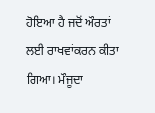ਹੋਇਆ ਹੈ ਜਦੋਂ ਔਰਤਾਂ ਲਈ ਰਾਖਵਾਂਕਰਨ ਕੀਤਾ ਗਿਆ। ਮੌਜੂਦਾ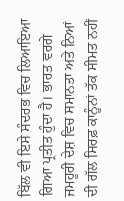ਬਿੱਲ ਵੀ ਇਸੇ ਸੰਦਰਭ ਵਿਚ ਲਿਆਇਆ ਗਿਆ ਪ੍ਰਤੀਤ ਹੁੰਦਾ ਹੈ। ਭਾਰਤ ਵਰਗੇ ਜਮਹੂਰੀ ਦੇਸ਼ ਵਿਚ ਸਮਾਨਤਾ ਅਤੇ ਨਿਆਂ ਦੀ ਗੱਲ ਸਿਰਫ਼ ਕਾਨੂੰਨਾਂ ਤੱਕ ਸੀਮਤ ਨਹੀਂ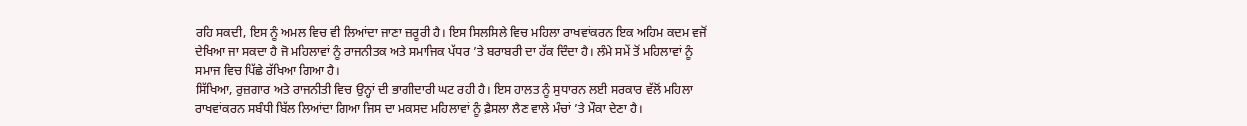ਰਹਿ ਸਕਦੀ, ਇਸ ਨੂੰ ਅਮਲ ਵਿਚ ਵੀ ਲਿਆਂਦਾ ਜਾਣਾ ਜ਼ਰੂਰੀ ਹੈ। ਇਸ ਸਿਲਸਿਲੇ ਵਿਚ ਮਹਿਲਾ ਰਾਖਵਾਂਕਰਨ ਇਕ ਅਹਿਮ ਕਦਮ ਵਜੋਂ ਦੇਖਿਆ ਜਾ ਸਕਦਾ ਹੈ ਜੋ ਮਹਿਲਾਵਾਂ ਨੂੰ ਰਾਜਨੀਤਕ ਅਤੇ ਸਮਾਜਿਕ ਪੱਧਰ ’ਤੇ ਬਰਾਬਰੀ ਦਾ ਹੱਕ ਦਿੰਦਾ ਹੈ। ਲੰਮੇ ਸਮੇਂ ਤੋਂ ਮਹਿਲਾਵਾਂ ਨੂੰ ਸਮਾਜ ਵਿਚ ਪਿੱਛੇ ਰੱਖਿਆ ਗਿਆ ਹੈ।
ਸਿੱਖਿਆ, ਰੁਜ਼ਗਾਰ ਅਤੇ ਰਾਜਨੀਤੀ ਵਿਚ ਉਨ੍ਹਾਂ ਦੀ ਭਾਗੀਦਾਰੀ ਘਟ ਰਹੀ ਹੈ। ਇਸ ਹਾਲਤ ਨੂੰ ਸੁਧਾਰਨ ਲਈ ਸਰਕਾਰ ਵੱਲੋਂ ਮਹਿਲਾ ਰਾਖਵਾਂਕਰਨ ਸਬੰਧੀ ਬਿੱਲ ਲਿਆਂਦਾ ਗਿਆ ਜਿਸ ਦਾ ਮਕਸਦ ਮਹਿਲਾਵਾਂ ਨੂੰ ਫ਼ੈਸਲਾ ਲੈਣ ਵਾਲੇ ਮੰਚਾਂ ’ਤੇ ਮੌਕਾ ਦੇਣਾ ਹੈ।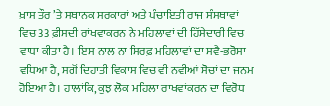ਖ਼ਾਸ ਤੌਰ ’ਤੇ ਸਥਾਨਕ ਸਰਕਾਰਾਂ ਅਤੇ ਪੰਚਾਇਤੀ ਰਾਜ ਸੰਸਥਾਵਾਂ ਵਿਚ 33 ਫ਼ੀਸਦੀ ਰਾਂਖਵਾਕਰਨ ਨੇ ਮਹਿਲਾਵਾਂ ਦੀ ਹਿੱਸੇਦਾਰੀ ਵਿਚ ਵਾਧਾ ਕੀਤਾ ਹੈ। ਇਸ ਨਾਲ ਨਾ ਸਿਰਫ਼ ਮਹਿਲਾਵਾਂ ਦਾ ਸਵੈ-ਭਰੋਸਾ ਵਧਿਆ ਹੈ, ਸਗੋਂ ਦਿਹਾਤੀ ਵਿਕਾਸ ਵਿਚ ਵੀ ਨਵੀਆਂ ਸੋਚਾਂ ਦਾ ਜਨਮ ਹੋਇਆ ਹੈ। ਹਾਲਾਂਕਿ, ਕੁਝ ਲੋਕ ਮਹਿਲਾ ਰਾਖਵਾਂਕਰਨ ਦਾ ਵਿਰੋਧ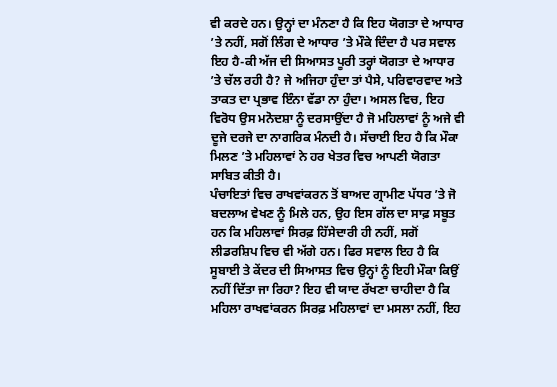ਵੀ ਕਰਦੇ ਹਨ। ਉਨ੍ਹਾਂ ਦਾ ਮੰਨਣਾ ਹੈ ਕਿ ਇਹ ਯੋਗਤਾ ਦੇ ਆਧਾਰ ’ਤੇ ਨਹੀਂ, ਸਗੋਂ ਲਿੰਗ ਦੇ ਆਧਾਰ ’ਤੇ ਮੌਕੇ ਦਿੰਦਾ ਹੈ ਪਰ ਸਵਾਲ ਇਹ ਹੈ-ਕੀ ਅੱਜ ਦੀ ਸਿਆਸਤ ਪੂਰੀ ਤਰ੍ਹਾਂ ਯੋਗਤਾ ਦੇ ਆਧਾਰ ’ਤੇ ਚੱਲ ਰਹੀ ਹੈ? ਜੇ ਅਜਿਹਾ ਹੁੰਦਾ ਤਾਂ ਪੈਸੇ, ਪਰਿਵਾਰਵਾਦ ਅਤੇ ਤਾਕਤ ਦਾ ਪ੍ਰਭਾਵ ਇੰਨਾ ਵੱਡਾ ਨਾ ਹੁੰਦਾ। ਅਸਲ ਵਿਚ, ਇਹ ਵਿਰੋਧ ਉਸ ਮਨੋਦਸ਼ਾ ਨੂੰ ਦਰਸਾਉਂਦਾ ਹੈ ਜੋ ਮਹਿਲਾਵਾਂ ਨੂੰ ਅਜੇ ਵੀ ਦੂਜੇ ਦਰਜੇ ਦਾ ਨਾਗਰਿਕ ਮੰਨਦੀ ਹੈ। ਸੱਚਾਈ ਇਹ ਹੈ ਕਿ ਮੌਕਾ ਮਿਲਣ ’ਤੇ ਮਹਿਲਾਵਾਂ ਨੇ ਹਰ ਖੇਤਰ ਵਿਚ ਆਪਣੀ ਯੋਗਤਾ ਸਾਬਿਤ ਕੀਤੀ ਹੈ।
ਪੰਚਾਇਤਾਂ ਵਿਚ ਰਾਖਵਾਂਕਰਨ ਤੋਂ ਬਾਅਦ ਗ੍ਰਾਮੀਣ ਪੱਧਰ ’ਤੇ ਜੋ ਬਦਲਾਅ ਵੇਖਣ ਨੂੰ ਮਿਲੇ ਹਨ, ਉਹ ਇਸ ਗੱਲ ਦਾ ਸਾਫ਼ ਸਬੂਤ ਹਨ ਕਿ ਮਹਿਲਾਵਾਂ ਸਿਰਫ਼ ਹਿੱਸੇਦਾਰੀ ਹੀ ਨਹੀਂ, ਸਗੋਂ ਲੀਡਰਸ਼ਿਪ ਵਿਚ ਵੀ ਅੱਗੇ ਹਨ। ਫਿਰ ਸਵਾਲ ਇਹ ਹੈ ਕਿ ਸੂਬਾਈ ਤੇ ਕੇਂਦਰ ਦੀ ਸਿਆਸਤ ਵਿਚ ਉਨ੍ਹਾਂ ਨੂੰ ਇਹੀ ਮੌਕਾ ਕਿਉਂ ਨਹੀਂ ਦਿੱਤਾ ਜਾ ਰਿਹਾ? ਇਹ ਵੀ ਯਾਦ ਰੱਖਣਾ ਚਾਹੀਦਾ ਹੈ ਕਿ ਮਹਿਲਾ ਰਾਖਵਾਂਕਰਨ ਸਿਰਫ਼ ਮਹਿਲਾਵਾਂ ਦਾ ਮਸਲਾ ਨਹੀਂ, ਇਹ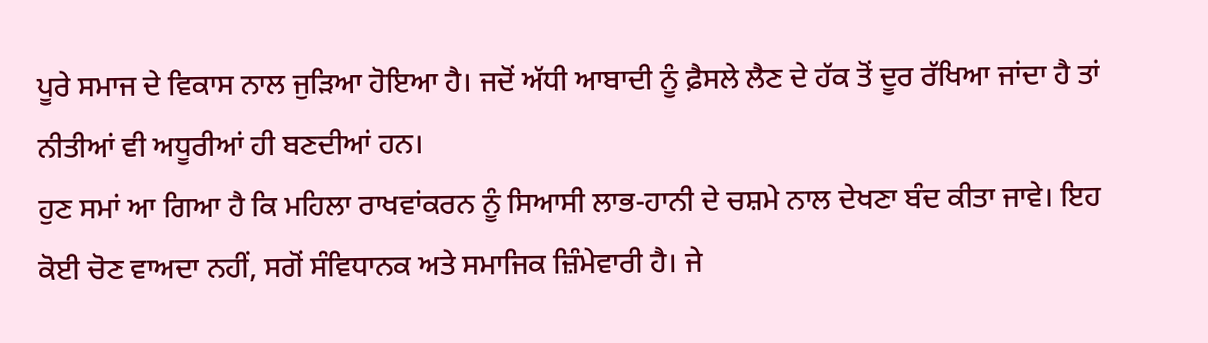ਪੂਰੇ ਸਮਾਜ ਦੇ ਵਿਕਾਸ ਨਾਲ ਜੁੜਿਆ ਹੋਇਆ ਹੈ। ਜਦੋਂ ਅੱਧੀ ਆਬਾਦੀ ਨੂੰ ਫ਼ੈਸਲੇ ਲੈਣ ਦੇ ਹੱਕ ਤੋਂ ਦੂਰ ਰੱਖਿਆ ਜਾਂਦਾ ਹੈ ਤਾਂ ਨੀਤੀਆਂ ਵੀ ਅਧੂਰੀਆਂ ਹੀ ਬਣਦੀਆਂ ਹਨ।
ਹੁਣ ਸਮਾਂ ਆ ਗਿਆ ਹੈ ਕਿ ਮਹਿਲਾ ਰਾਖਵਾਂਕਰਨ ਨੂੰ ਸਿਆਸੀ ਲਾਭ-ਹਾਨੀ ਦੇ ਚਸ਼ਮੇ ਨਾਲ ਦੇਖਣਾ ਬੰਦ ਕੀਤਾ ਜਾਵੇ। ਇਹ ਕੋਈ ਚੋਣ ਵਾਅਦਾ ਨਹੀਂ, ਸਗੋਂ ਸੰਵਿਧਾਨਕ ਅਤੇ ਸਮਾਜਿਕ ਜ਼ਿੰਮੇਵਾਰੀ ਹੈ। ਜੇ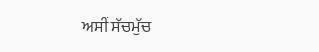ਅਸੀਂ ਸੱਚਮੁੱਚ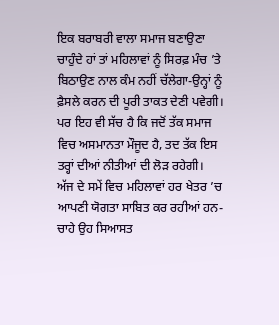ਇਕ ਬਰਾਬਰੀ ਵਾਲਾ ਸਮਾਜ ਬਣਾਉਣਾ ਚਾਹੁੰਦੇ ਹਾਂ ਤਾਂ ਮਹਿਲਾਵਾਂ ਨੂੰ ਸਿਰਫ਼ ਮੰਚ ’ਤੇ ਬਿਠਾਉਣ ਨਾਲ ਕੰਮ ਨਹੀਂ ਚੱਲੇਗਾ-ਉਨ੍ਹਾਂ ਨੂੰ ਫ਼ੈਸਲੇ ਕਰਨ ਦੀ ਪੂਰੀ ਤਾਕਤ ਦੇਣੀ ਪਵੇਗੀ। ਪਰ ਇਹ ਵੀ ਸੱਚ ਹੈ ਕਿ ਜਦੋਂ ਤੱਕ ਸਮਾਜ ਵਿਚ ਅਸਮਾਨਤਾ ਮੌਜੂਦ ਹੈ, ਤਦ ਤੱਕ ਇਸ ਤਰ੍ਹਾਂ ਦੀਆਂ ਨੀਤੀਆਂ ਦੀ ਲੋੜ ਰਹੇਗੀ।
ਅੱਜ ਦੇ ਸਮੇਂ ਵਿਚ ਮਹਿਲਾਵਾਂ ਹਰ ਖੇਤਰ ’ਚ ਆਪਣੀ ਯੋਗਤਾ ਸਾਬਿਤ ਕਰ ਰਹੀਆਂ ਹਨ-ਚਾਹੇ ਉਹ ਸਿਆਸਤ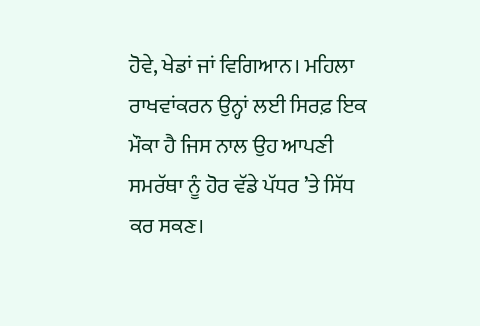ਹੋਵੇ, ਖੇਡਾਂ ਜਾਂ ਵਿਗਿਆਨ। ਮਹਿਲਾ ਰਾਖਵਾਂਕਰਨ ਉਨ੍ਹਾਂ ਲਈ ਸਿਰਫ਼ ਇਕ ਮੌਕਾ ਹੈ ਜਿਸ ਨਾਲ ਉਹ ਆਪਣੀ ਸਮਰੱਥਾ ਨੂੰ ਹੋਰ ਵੱਡੇ ਪੱਧਰ ’ਤੇ ਸਿੱਧ ਕਰ ਸਕਣ।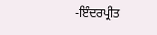-ਇੰਦਰਪ੍ਰੀਤ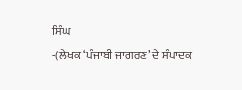ਸਿੰਘ
-(ਲੇਖਕ ‘ਪੰਜਾਬੀ ਜਾਗਰਣ’ ਦੇ ਸੰਪਾਦਕ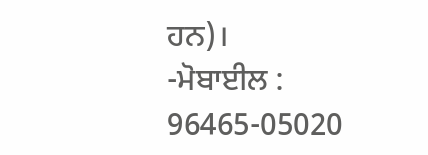ਹਨ)।
-ਮੋਬਾਈਲ : 96465-05020